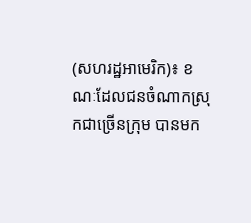(សហរដ្ឋអាមេរិក)៖ ខណៈដែលជនចំណាកស្រុកជាច្រើនក្រុម បានមក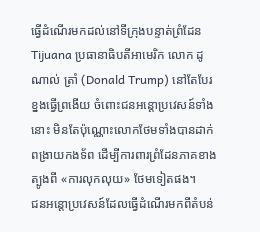ធ្វើដំណើរមកដល់នៅទីក្រុងបន្ទាត់ព្រំដែន Tijuana ប្រធានាធិបតីអាមេរិក លោក ដូណាល់ ត្រាំ (Donald Trump) នៅតែបែរខ្នងធ្វើព្រងើយ ចំពោះជនអន្តោប្រវេសន៍ទាំងនោះ មិនតែប៉ុណ្ណោះលោកថែមទាំងបានដាក់ពង្រាយកងទ័ព ដើម្បីការពារព្រំដែនភាគខាងត្បូងពី «ការលុកលុយ» ថែមទៀតផង។
ជនអន្តោប្រវេសន៍ដែលធ្វើដំណើរមកពីតំបន់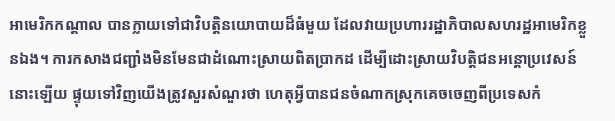អាមេរិកកណ្តាល បានក្លាយទៅជាវិបត្តិនយោបាយដ៏ធំមួយ ដែលវាយប្រហាររដ្ឋាភិបាលសហរដ្ឋអាមេរិកខ្លួនឯង។ ការកសាងជញ្ជាំងមិនមែនជាដំណោះស្រាយពិតប្រាកដ ដើម្បីដោះស្រាយវិបត្តិជនអន្តោប្រវេសន៍នោះឡើយ ផ្ទុយទៅវិញយើងត្រូវសួរសំណួរថា ហេតុអ្វីបានជនចំណាកស្រុកគេចចេញពីប្រទេសកំ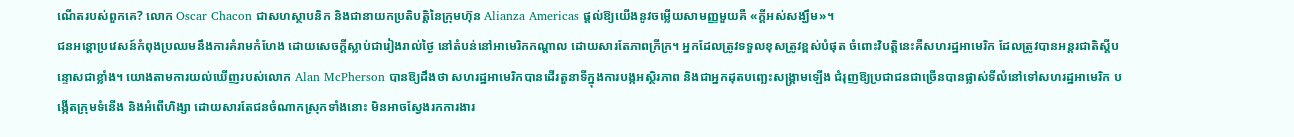ណើតរបស់ពួកគេ? លោក Oscar Chacon ជាសហស្ថាបនិក និងជានាយកប្រតិបត្តិនៃក្រុមហ៊ុន Alianza Americas ផ្តល់ឱ្យយើងនូវចម្លើយសាមញ្ញមួយគឺ «ក្តីអស់សង្ឃឹម»។
ជនអន្តោប្រវេសន៍កំពុងប្រឈមនឹងការគំរាមកំហែង ដោយសេចក្តីស្លាប់ជារៀងរាល់ថ្ងៃ នៅតំបន់នៅអាមេរិកកណ្តាល ដោយសារតែភាពក្រីក្រ។ អ្នកដែលត្រូវទទួលខុសត្រូវខ្ពស់បំផុត ចំពោះវិបត្តិនេះគឺសហរដ្ឋអាមេរិក ដែលត្រូវបានអន្តរជាតិស្តីបន្ទោសជាខ្លាំង។ យោងតាមការយល់ឃើញរបស់លោក Alan McPherson បានឱ្យដឹងថា សហរដ្ឋអាមេរិកបានដើរតួនាទីក្នុងការបង្កអស្ថិរភាព និងជាអ្នកដុតបញ្ឆេះសង្គ្រាមឡើង ជំរុញឱ្យប្រជាជនជាច្រើនបានផ្លាស់ទីលំនៅទៅសហរដ្ឋអាមេរិក បង្កើតក្រុមទំនើង និងអំពើហិង្សា ដោយសារតែជនចំណាកស្រុកទាំងនោះ មិនអាចស្វែងរកការងារ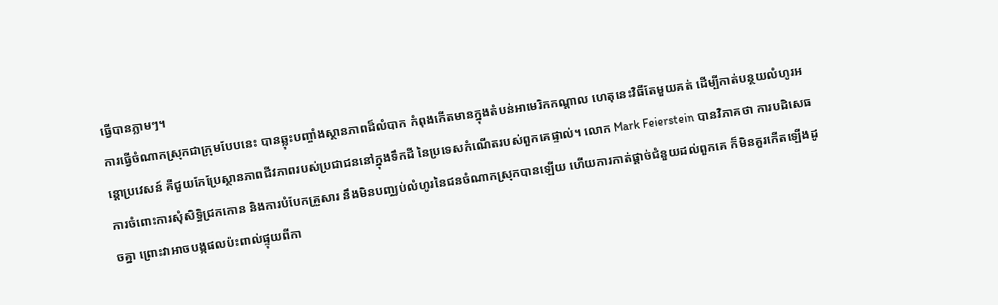ធ្វើបានភ្លាមៗ។
ការធ្វើចំណាកស្រុកជាក្រុមបែបនេះ បានឆ្លុះបញ្ចាំងស្ថានភាពដ៏លំបាក កំពុងកើតមានក្នុងតំបន់អាមេរិកកណ្តាល ហេតុនេះវិធីតែមួយគត់ ដើម្បីកាត់បន្ថយលំហូរអន្តោប្រវេសន៍ គឺជួយកែប្រែស្ថានភាពជីវភាពរបស់ប្រជាជននៅក្នុងទឹកដី នៃប្រទេសកំណើតរបស់ពួកគេផ្ទាល់។ លោក Mark Feierstein បានវិភាគថា ការបដិសេធការចំពោះការសុំសិទ្ធិជ្រកកោន និងការបំបែកគ្រួសារ នឹងមិនបញ្ឈប់លំហូរនៃជនចំណាកស្រុកបានឡើយ ហើយការកាត់ផ្ដាច់ជំនួយដល់ពួកគេ ក៏មិនគួរកើតឡើងដូចគ្នា ព្រោះវាអាចបង្កផលប៉ះពាល់ផ្ទុយពីកា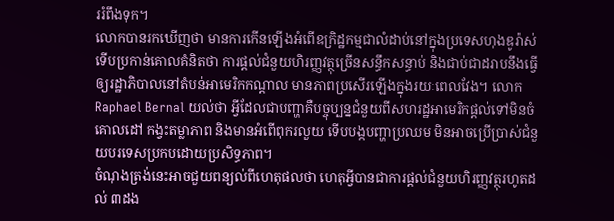ររំពឹងទុក។
លោកបានរកឃើញថា មានការកើនឡើងអំពើឧក្រិដ្ឋកម្មជាលំដាប់នៅក្នុងប្រទេសហុងឌូរ៉ាស់ ទើបប្រកាន់គោលគំនិតថា ការផ្ដល់ជំនួយហិរញ្ញវត្ថុច្រើនសន្ធឹកសន្ធាប់ និងជាប់ជាដរាបនឹងធ្វើឲ្យរដ្ឋាភិបាលនៅតំបន់អាមេរិកកណ្តាល មានភាពប្រសើរឡើងក្នុងរយៈពេលវែង។ លោក Raphael Bernal យល់ថា អ្វីដែលជាបញ្ហាគឺបច្ចុប្បន្នជំនួយពីសហរដ្ឋអាមេរិកផ្ដល់ទៅមិនចំគោលដៅ កង្វះតម្លាភាព និងមានអំពើពុករលួយ ទើបបង្កបញ្ហាប្រឈម មិនអាចប្រើប្រាស់ជំនួយបរទេសប្រកបដោយប្រសិទ្ធភាព។
ចំណុងត្រង់នេះអាចជួយពន្យល់ពីហេតុផលថា ហេតុអ្វីបានជាការផ្តល់ជំនួយហិរញ្ញវត្ថុរហូតដល់ ៣ដង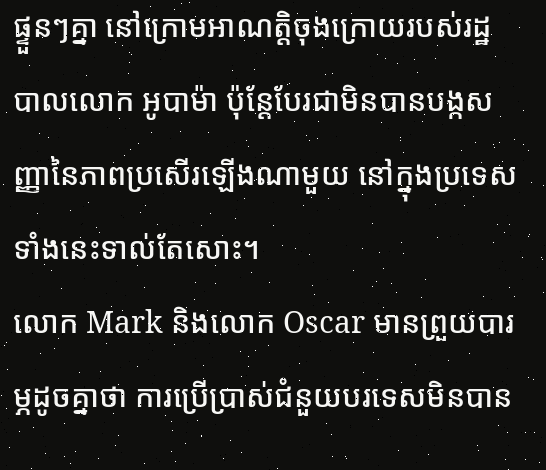ផ្ទួនៗគ្នា នៅក្រោមអាណត្តិចុងក្រោយរបស់រដ្ឋបាលលោក អូបាម៉ា ប៉ុន្តែបែរជាមិនបានបង្កសញ្ញានៃភាពប្រសើរឡើងណាមួយ នៅក្នុងប្រទេសទាំងនេះទាល់តែសោះ។
លោក Mark និងលោក Oscar មានព្រួយបារម្ភដូចគ្នាថា ការប្រើប្រាស់ជំនួយបរទេសមិនបាន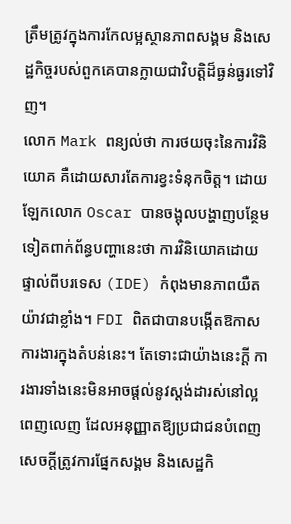ត្រឹមត្រូវក្នុងការកែលម្អស្ថានភាពសង្គម និងសេដ្ឋកិច្ចរបស់ពួកគេបានក្លាយជាវិបត្តិដ៏ធ្ងន់ធ្ងរទៅវិញ។
លោក Mark ពន្យល់ថា ការថយចុះនៃការវិនិយោគ គឺដោយសារតែការខ្វះទំនុកចិត្ត។ ដោយឡែកលោក Oscar បានចង្អុលបង្ហាញបន្ថែមទៀតពាក់ព័ន្ធបញ្ហានេះថា ការវិនិយោគដោយផ្ទាល់ពីបរទេស (IDE) កំពុងមានភាពយឺតយ៉ាវជាខ្លាំង។ FDI ពិតជាបានបង្កើតឱកាសការងារក្នុងតំបន់នេះ។ តែទោះជាយ៉ាងនេះក្តី ការងារទាំងនេះមិនអាចផ្តល់នូវស្តង់ដារស់នៅល្អពេញលេញ ដែលអនុញ្ញាតឱ្យប្រជាជនបំពេញសេចក្តីត្រូវការផ្នែកសង្គម និងសេដ្ឋកិ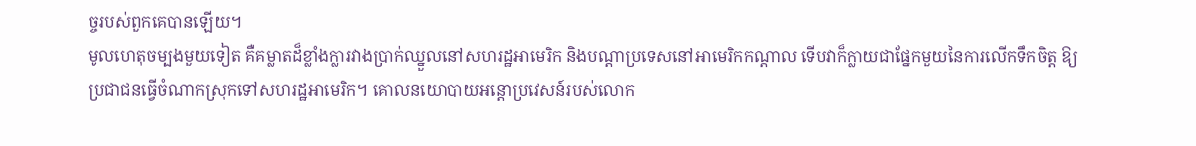ច្ចរបស់ពួកគេបានឡើយ។
មូលហេតុចម្បងមួយទៀត គឺគម្លាតដ៏ខ្លាំងក្លារវាងប្រាក់ឈ្នួលនៅសហរដ្ឋអាមេរិក និងបណ្តាប្រទេសនៅអាមេរិកកណ្តាល ទើបវាក៏ក្លាយជាផ្នែកមួយនៃការលើកទឹកចិត្ត ឱ្យប្រជាជនធ្វើចំណាកស្រុកទៅសហរដ្ឋអាមេរិក។ គោលនយោបាយអន្តោប្រវេសន៍របស់លោក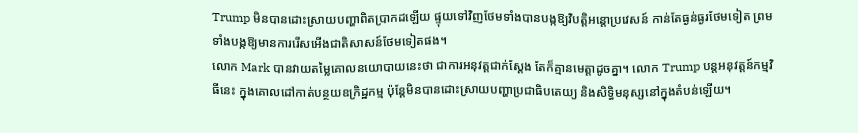Trump មិនបានដោះស្រាយបញ្ហាពិតប្រាកដឡើយ ផ្ទុយទៅវិញថែមទាំងបានបង្កឱ្យវិបត្តិអន្តោប្រវេសន៍ កាន់តែធ្ងន់ធ្ងរថែមទៀត ព្រមទាំងបង្កឱ្យមានការរើសអើងជាតិសាសន៍ថែមទៀតផង។
លោក Mark បានវាយតម្លៃគោលនយោបាយនេះថា ជាការអនុវត្តជាក់ស្តែង តែក៏គ្មានមេត្តាដូចគ្នា។ លោក Trump បន្តអនុវត្តន៍កម្មវិធីនេះ ក្នុងគោលដៅកាត់បន្ថយឧក្រិដ្ឋកម្ម ប៉ុន្តែមិនបានដោះស្រាយបញ្ហាប្រជាធិបតេយ្យ និងសិទ្ធិមនុស្សនៅក្នុងតំបន់ឡើយ។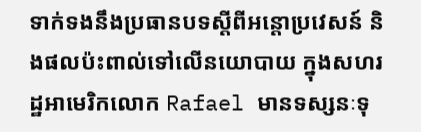ទាក់ទងនឹងប្រធានបទស្តីពីអន្តោប្រវេសន៍ និងផលប៉ះពាល់ទៅលើនយោបាយ ក្នុងសហរដ្ឋអាមេរិកលោក Rafael មានទស្សនៈទុ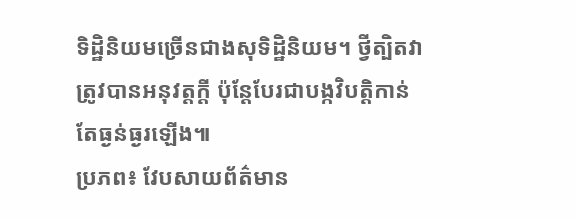ទិដ្ឋិនិយមច្រើនជាងសុទិដ្ឋិនិយម។ ថ្វីត្បិតវាត្រូវបានអនុវត្តក្តី ប៉ុន្តែបែរជាបង្កវិបត្តិកាន់តែធ្ងន់ធ្ងរឡើង៕
ប្រភព៖ វែបសាយព័ត៌មាន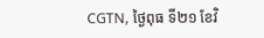CGTN, ថ្ងៃពុធ ទី២១ ខែវិ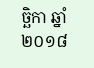ច្ឆិកា ឆ្នាំ២០១៨